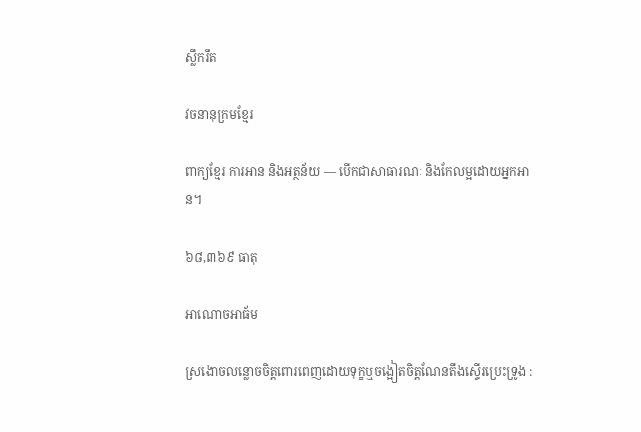ស្លឹករឹត

វចនានុក្រមខ្មែរ

ពាក្យខ្មែរ ការអាន និងអត្ថន័យ — បើកជាសាធារណៈ និងកែលម្អដោយអ្នកអាន។

៦៨,៣៦៩ ធាតុ

អាណោចអាធ័ម

ស្រងោចលន្លោចចិត្តពោរពេញដោយទុក្ខឬចង្អៀតចិត្តណែនតឹងស្ទើរប្រេះទ្រូង :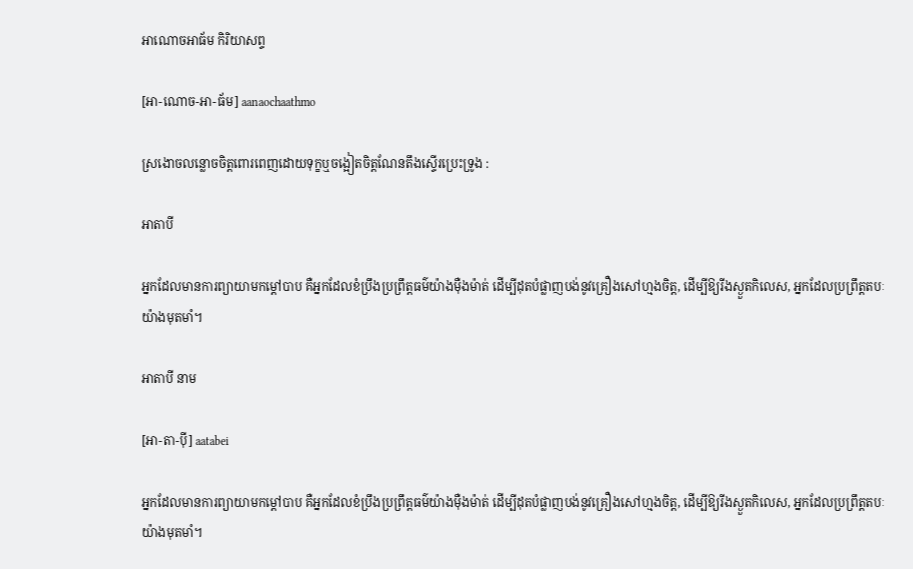អាណោចអាធ័ម កិរិយាសព្ទ

[អា-ណោច-អា-ធ័ម] aanaochaathmo

ស្រងោចលន្លោចចិត្តពោរពេញដោយទុក្ខឬចង្អៀតចិត្តណែនតឹងស្ទើរប្រេះទ្រូង :

អាតាបី

អ្នកដែលមានការព្យាយាមកម្ដៅបាប គឺអ្នកដែលខំប្រឹងប្រព្រឹត្តធម៌យ៉ាងម៉ឺងម៉ាត់ ដើម្បីដុតបំផ្លាញបង់នូវគ្រឿងសៅហ្មងចិត្ត, ដើម្បីឱ្យរីងស្ងួតកិលេស, អ្នកដែលប្រព្រឹត្តតបៈយ៉ាងមុតមាំ។

អាតាបី នាម

[អា-តា-ប៉ី] aatabei

អ្នកដែលមានការព្យាយាមកម្ដៅបាប គឺអ្នកដែលខំប្រឹងប្រព្រឹត្តធម៌យ៉ាងម៉ឺងម៉ាត់ ដើម្បីដុតបំផ្លាញបង់នូវគ្រឿងសៅហ្មងចិត្ត, ដើម្បីឱ្យរីងស្ងួតកិលេស, អ្នកដែលប្រព្រឹត្តតបៈយ៉ាងមុតមាំ។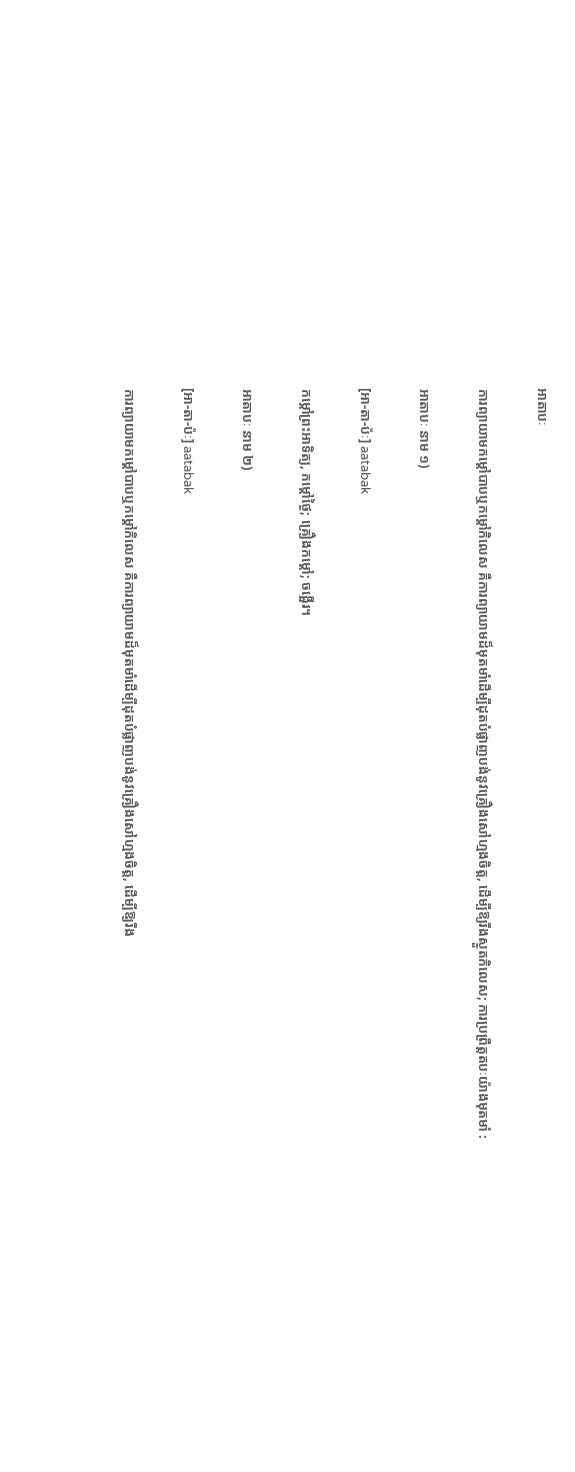អាតាបៈ

ការព្យាយាមកម្ដៅបាបឬកម្ដៅកិលេស គឺការព្យាយាមដ៏មុតមាំដើម្បីដុតបំផ្លាញបង់នូវគ្រឿងសៅហ្មងចិត្ត, ដើម្បីឱ្យរីងស្ងួតកិលេស; ការប្រព្រឹត្តតបៈយ៉ាងមុតមាំ :

អាតាបៈ នាម ១)

[អា-តា-ប៉ៈ] aatabak

កម្ដៅព្រះអាទិត្យ, កម្ដៅថ្ងៃ; គ្រឿងកម្ដៅ; ចង្អើរ។

អាតាបៈ នាម ២)

[អា-តា-ប៉ៈ] aatabak

ការព្យាយាមកម្ដៅបាបឬកម្ដៅកិលេស គឺការព្យាយាមដ៏មុតមាំដើម្បីដុតបំផ្លាញបង់នូវគ្រឿងសៅហ្មងចិត្ត, ដើម្បីឱ្យរីង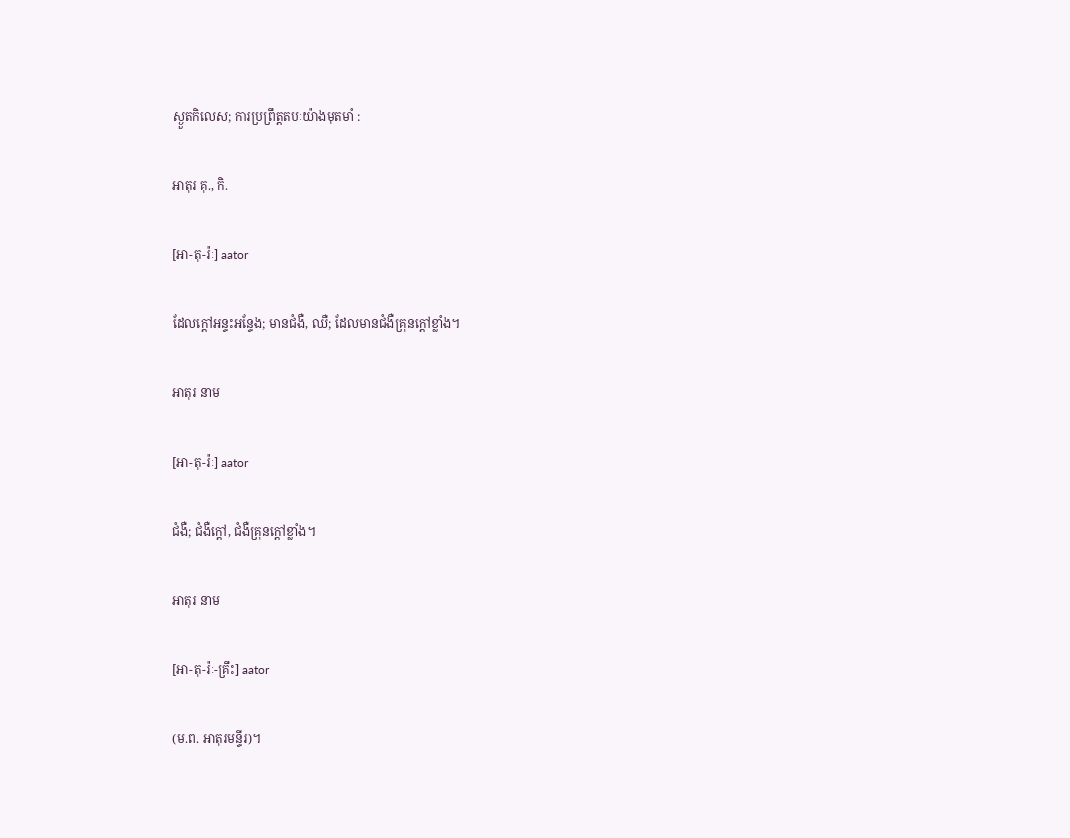ស្ងួតកិលេស; ការប្រព្រឹត្តតបៈយ៉ាងមុតមាំ :

អាតុរ គុ., កិ.

[អា-តុ-រ៉ៈ] aator

ដែលក្ដៅអន្ទះអន្ទែង; មានជំងឺ, ឈឺ; ដែលមានជំងឺគ្រុនក្ដៅខ្លាំង។

អាតុរ នាម

[អា-តុ-រ៉ៈ] aator

ជំងឺ; ជំងឺក្ដៅ, ជំងឺគ្រុនក្ដៅខ្លាំង។

អាតុរ នាម

[អា-តុ-រ៉ៈ-គ្រឹះ] aator

(ម.ព. អាតុរមន្ទីរ)។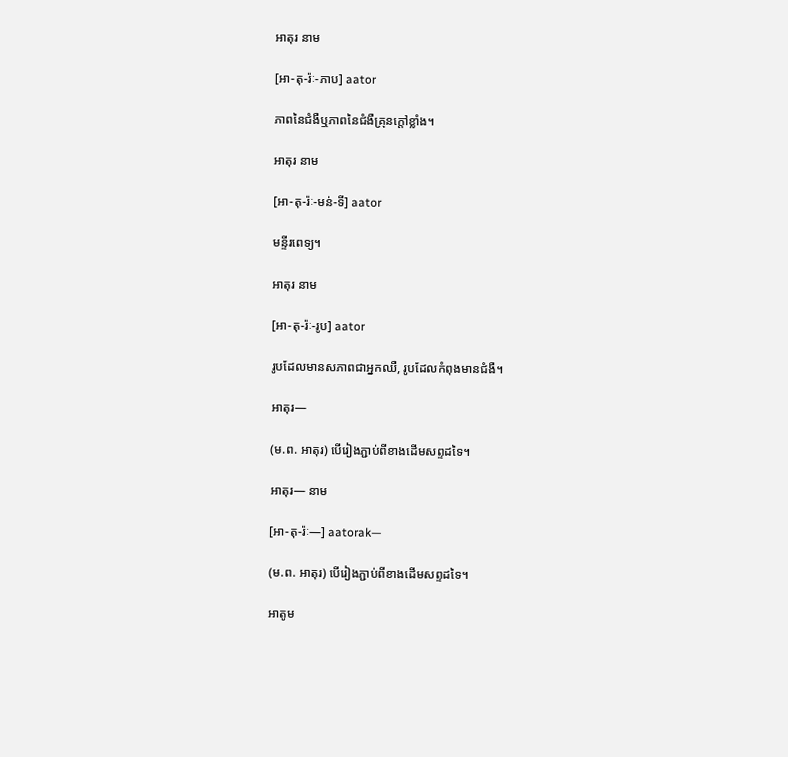អាតុរ នាម

[អា-តុ-រ៉ៈ-ភាប] aator

ភាពនៃជំងឺឬភាពនៃជំងឺគ្រុនក្ដៅខ្លាំង។

អាតុរ នាម

[អា-តុ-រ៉ៈ-មន់-ទី] aator

មន្ទីរពេទ្យ។

អាតុរ នាម

[អា-តុ-រ៉ៈ-រូប] aator

រូបដែលមានសភាពជាអ្នកឈឺ, រូបដែលកំពុងមានជំងឺ។

អាតុរ—

(ម.ព. អាតុរ) បើរៀងភ្ជាប់ពីខាងដើមសព្ទដទៃ។

អាតុរ— នាម

[អា-តុ-រ៉ៈ—] aatorak—

(ម.ព. អាតុរ) បើរៀងភ្ជាប់ពីខាងដើមសព្ទដទៃ។

អាតូម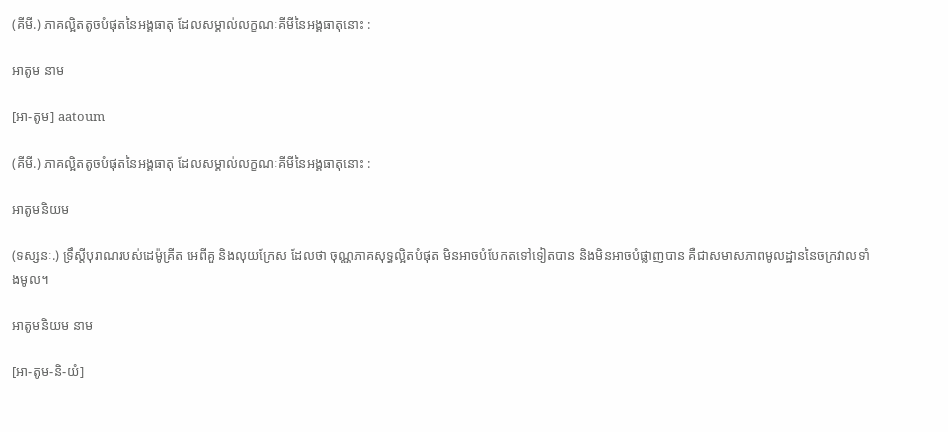(គីមី.) ភាគល្អិតតូចបំផុតនៃអង្គធាតុ ដែលសម្គាល់លក្ខណៈគីមីនៃអង្គធាតុនោះ :

អាតូម នាម

[អា-តូម] aatoum

(គីមី.) ភាគល្អិតតូចបំផុតនៃអង្គធាតុ ដែលសម្គាល់លក្ខណៈគីមីនៃអង្គធាតុនោះ :

អាតូមនិយម

(ទស្សនៈ.) ទ្រឹស្ដីបុរាណរបស់ដេម៉ូគ្រីត អេពីគួ និងលុយក្រែស ដែលថា ចុណ្ណភាគសុទ្ធល្អិតបំផុត មិនអាចបំបែកតទៅទៀតបាន និងមិនអាចបំផ្លាញបាន គឺជាសមាសភាពមូលដ្ឋាននៃចក្រវាលទាំងមូល។

អាតូមនិយម នាម

[អា-តូម-និ-យំ]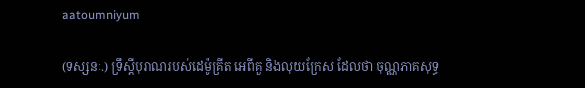aatoumniyum

(ទស្សនៈ.) ទ្រឹស្ដីបុរាណរបស់ដេម៉ូគ្រីត អេពីគួ និងលុយក្រែស ដែលថា ចុណ្ណភាគសុទ្ធ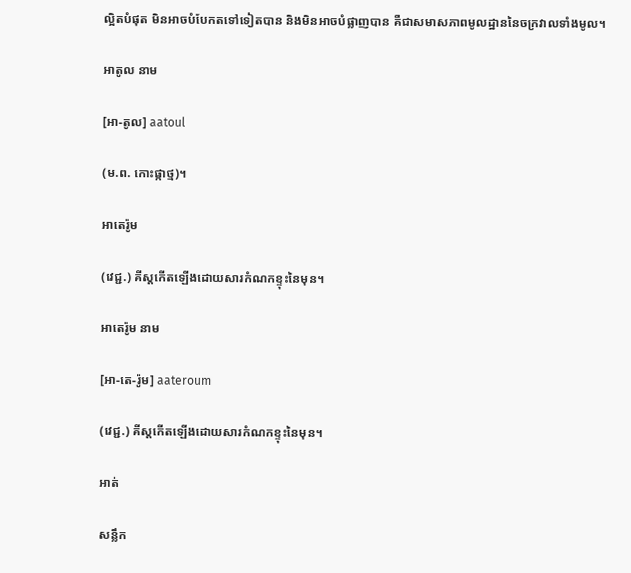ល្អិតបំផុត មិនអាចបំបែកតទៅទៀតបាន និងមិនអាចបំផ្លាញបាន គឺជាសមាសភាពមូលដ្ឋាននៃចក្រវាលទាំងមូល។

អាតូល នាម

[អា-តូល] aatoul

(ម.ព. កោះផ្កាថ្ម)។

អាតេរ៉ូម

(វេជ្ជ.) គីស្ដកើតឡើងដោយសារកំណកខ្ទុះនៃមុន។

អាតេរ៉ូម នាម

[អា-តេ-រ៉ូម] aateroum

(វេជ្ជ.) គីស្ដកើតឡើងដោយសារកំណកខ្ទុះនៃមុន។

អាត់

សន្លឹក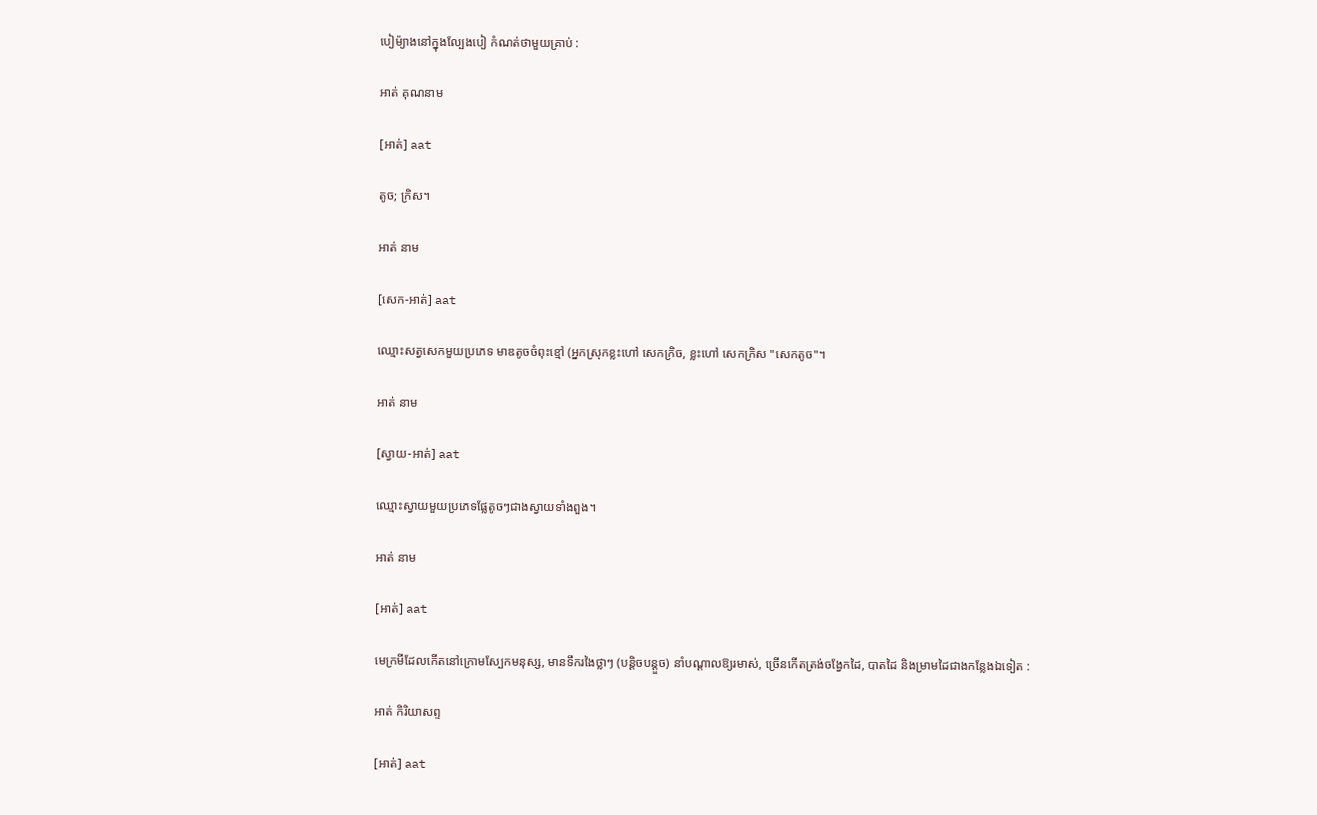បៀម៉្យាងនៅក្នុងល្បែងបៀ កំណត់ថាមួយគ្រាប់ :

អាត់ គុណនាម

[អាត់] aat

តូច; ក្រិស។

អាត់ នាម

[សេក-អាត់] aat

ឈ្មោះសត្វសេកមួយប្រភេទ មាឌតូចចំពុះខ្មៅ (អ្នកស្រុកខ្លះហៅ សេកក្រិច, ខ្លះហៅ សេកក្រិស "សេកតូច"។

អាត់ នាម

[ស្វាយ-អាត់] aat

ឈ្មោះស្វាយមួយប្រភេទផ្លែតូចៗជាងស្វាយទាំងពួង។

អាត់ នាម

[អាត់] aat

មេក្រមីដែលកើតនៅក្រោមស្បែកមនុស្ស, មានទឹករងៃថ្លាៗ (បន្តិចបន្តួច) នាំបណ្ដាលឱ្យរមាស់, ច្រើនកើតត្រង់ចង្វែកដៃ, បាតដៃ និងម្រាមដៃជាងកន្លែងឯទៀត :

អាត់ កិរិយាសព្ទ

[អាត់] aat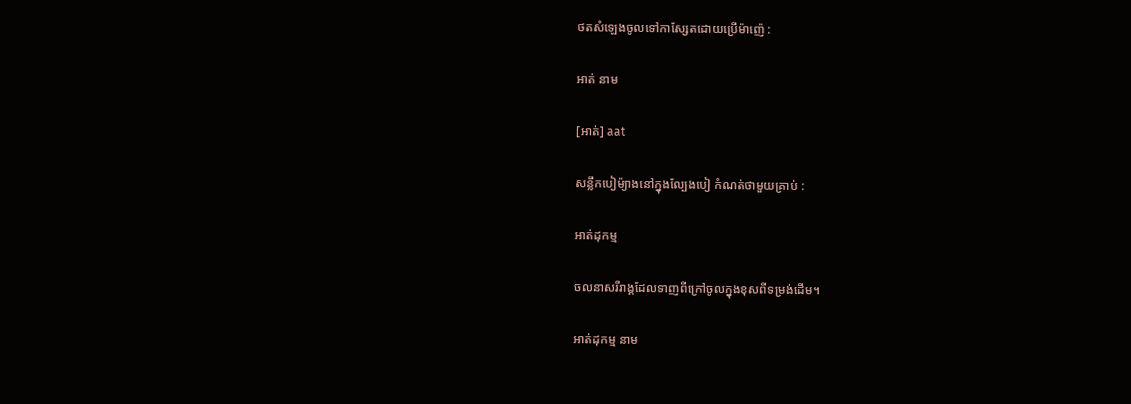ថតសំឡេងចូលទៅកាស្សែតដោយប្រើម៉ាញ៉េ :

អាត់ នាម

[អាត់] aat

សន្លឹកបៀម៉្យាងនៅក្នុងល្បែងបៀ កំណត់ថាមួយគ្រាប់ :

អាត់ដុកម្ម

ចលនាសរីរាង្គដែលទាញពីក្រៅចូលក្នុងខុសពីទម្រង់ដើម។

អាត់ដុកម្ម នាម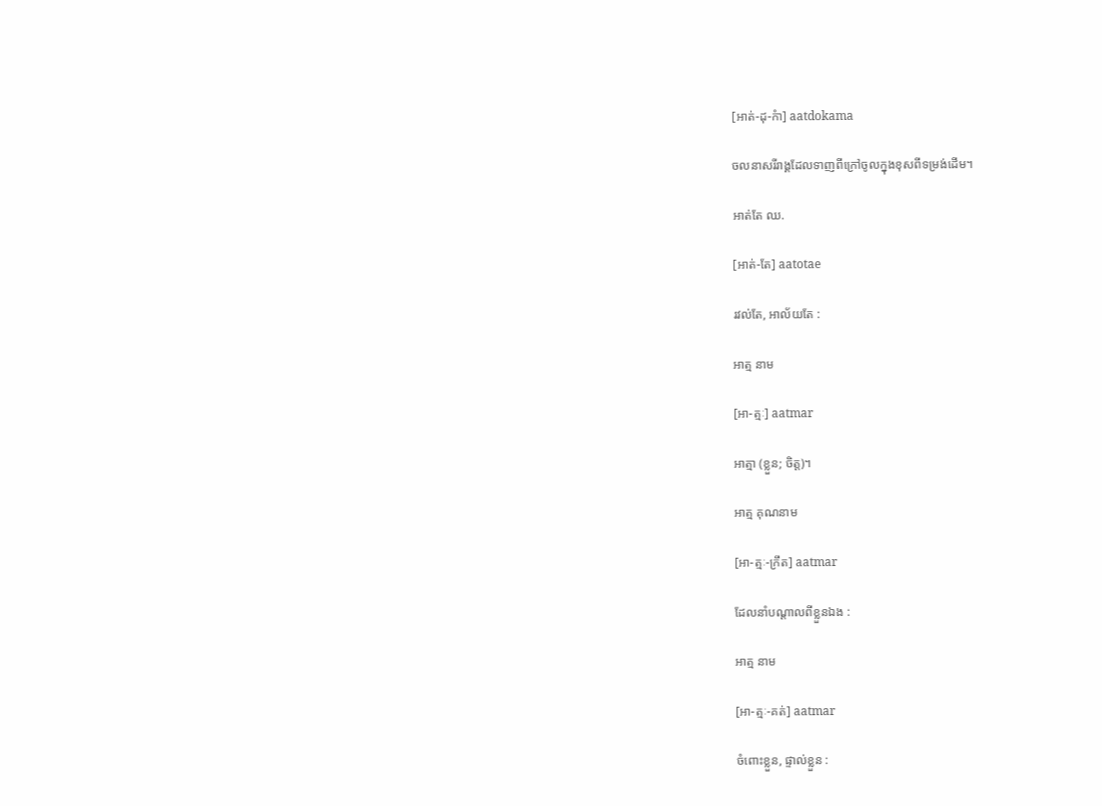[អាត់-ដុ-កំា] aatdokama

ចលនាសរីរាង្គដែលទាញពីក្រៅចូលក្នុងខុសពីទម្រង់ដើម។

អាត់តែ ឈ.

[អាត់-តែ] aatotae

រវល់តែ, អាល័យតែ :

អាត្ម នាម

[អា-ត្មៈ] aatmar

អាត្មា (ខ្លួន; ចិត្ត)។

អាត្ម គុណនាម

[អា-ត្មៈ-ក្រឹត] aatmar

ដែលនាំបណ្ដាលពីខ្លួនឯង :

អាត្ម នាម

[អា-ត្មៈ-គត់] aatmar

ចំពោះខ្លួន, ផ្ទាល់ខ្លួន :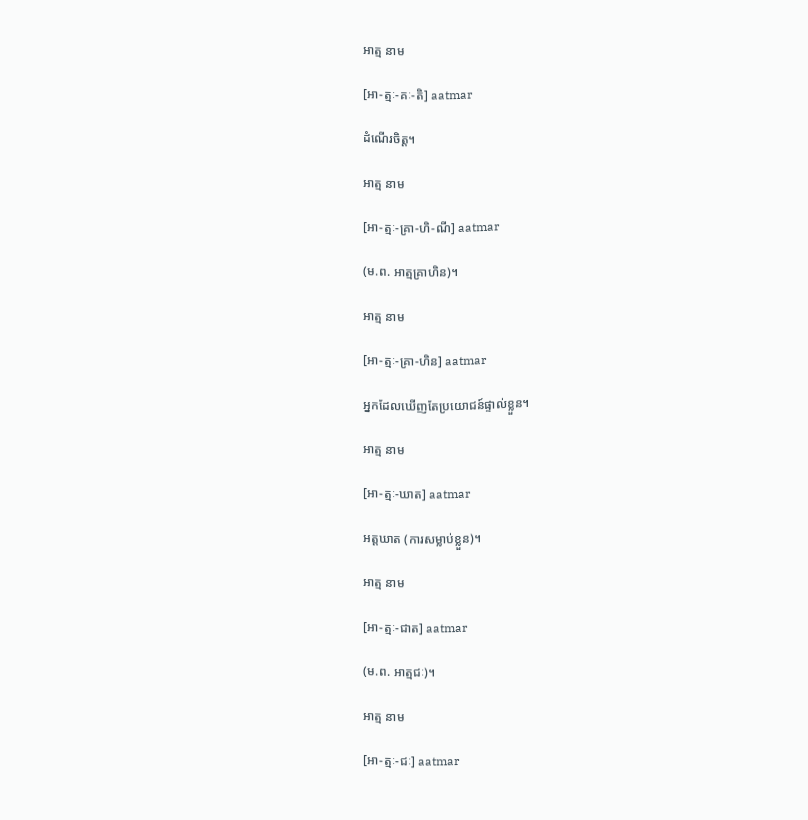អាត្ម នាម

[អា-ត្មៈ-គៈ-តិ] aatmar

ដំណើរចិត្ត។

អាត្ម នាម

[អា-ត្មៈ-គ្រា-ហិ-ណី] aatmar

(ម.ព. អាត្មគ្រាហិន)។

អាត្ម នាម

[អា-ត្មៈ-គ្រា-ហិន] aatmar

អ្នកដែលឃើញតែប្រយោជន៍ផ្ទាល់ខ្លួន។

អាត្ម នាម

[អា-ត្មៈ-ឃាត] aatmar

អត្តឃាត (ការសម្លាប់ខ្លួន)។

អាត្ម នាម

[អា-ត្មៈ-ជាត] aatmar

(ម.ព. អាត្មជៈ)។

អាត្ម នាម

[អា-ត្មៈ-ជៈ] aatmar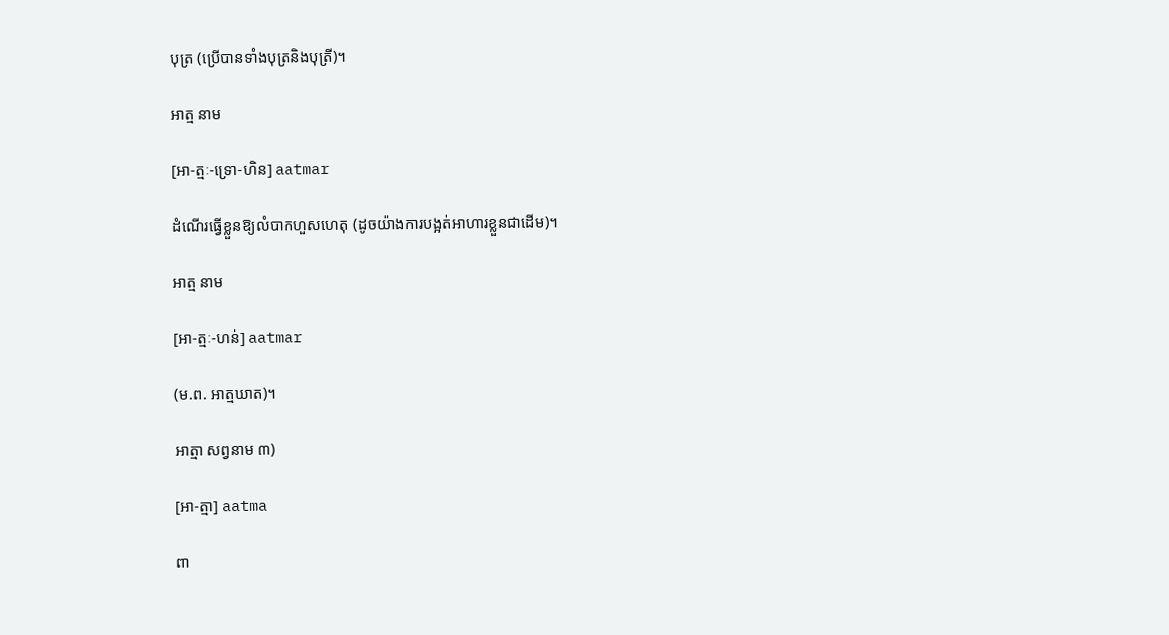បុត្រ (ប្រើបានទាំងបុត្រនិងបុត្រី)។

អាត្ម នាម

[អា-ត្មៈ-ទ្រោ-ហិន] aatmar

ដំណើរធ្វើខ្លួនឱ្យលំបាកហួសហេតុ (ដូចយ៉ាងការបង្អត់អាហារខ្លួនជាដើម)។

អាត្ម នាម

[អា-ត្មៈ-ហន់] aatmar

(ម.ព. អាត្មឃាត)។

អាត្មា សព្វនាម ៣)

[អា-ត្មា] aatma

ពា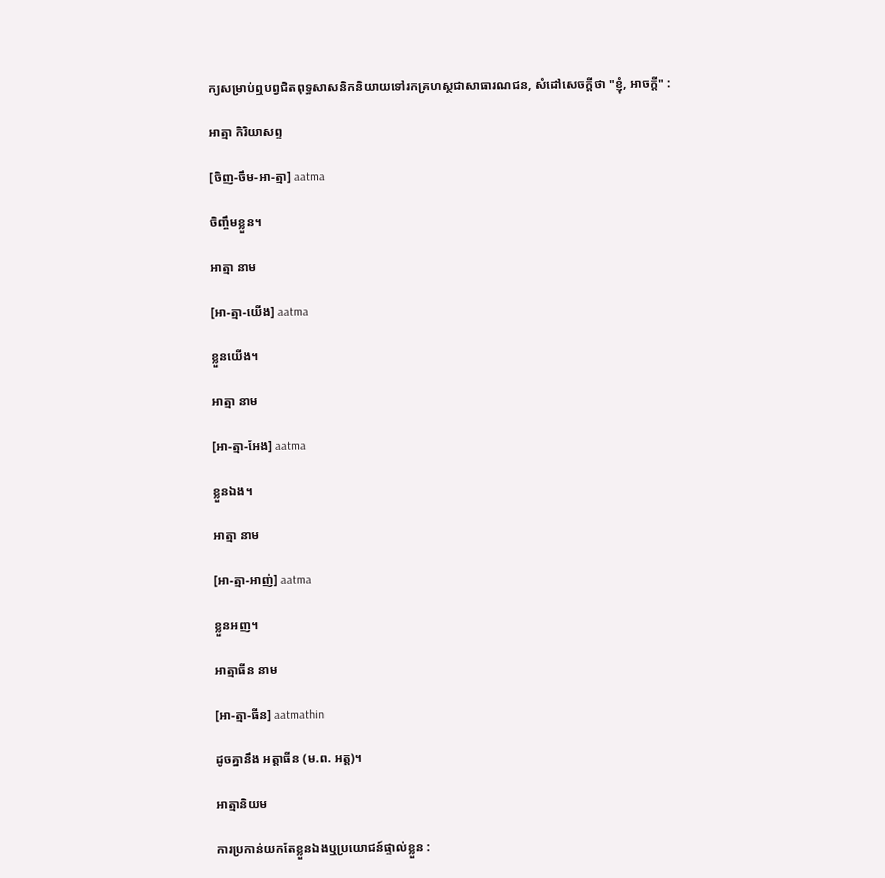ក្យសម្រាប់ឮបព្វជិតពុទ្ធសាសនិកនិយាយទៅរកគ្រហស្ថជាសាធារណជន, សំដៅសេចក្ដីថា "ខ្ញុំ, អាចក្ដី" :

អាត្មា កិរិយាសព្ទ

[ចិញ-ចឹម-អា-ត្មា] aatma

ចិញ្ចឹមខ្លួន។

អាត្មា នាម

[អា-ត្មា-យើង] aatma

ខ្លួនយើង។

អាត្មា នាម

[អា-ត្មា-អែង] aatma

ខ្លួនឯង។

អាត្មា នាម

[អា-ត្មា-អាញ់] aatma

ខ្លួនអញ។

អាត្មាធីន នាម

[អា-ត្មា-ធីន] aatmathin

ដូចគ្នានឹង អត្តាធីន (ម.ព. អត្ត)។

អាត្មានិយម

ការប្រកាន់យកតែខ្លួនឯងឬប្រយោជន៍ផ្ទាល់ខ្លួន :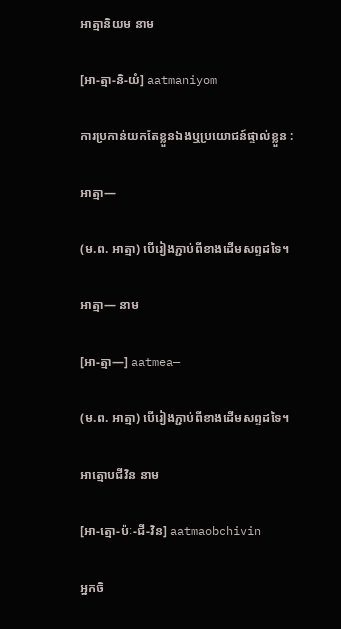អាត្មានិយម នាម

[អា-ត្មា-និ-យំ] aatmaniyom

ការប្រកាន់យកតែខ្លួនឯងឬប្រយោជន៍ផ្ទាល់ខ្លួន :

អាត្មា—

(ម.ព. អាត្មា) បើរៀងភ្ជាប់ពីខាងដើមសព្ទដទៃ។

អាត្មា— នាម

[អា-ត្មា—] aatmea—

(ម.ព. អាត្មា) បើរៀងភ្ជាប់ពីខាងដើមសព្ទដទៃ។

អាត្មោបជីវិន នាម

[អា-ត្មោ-ប៉ៈ-ជី-វិន] aatmaobchivin

អ្នកចិ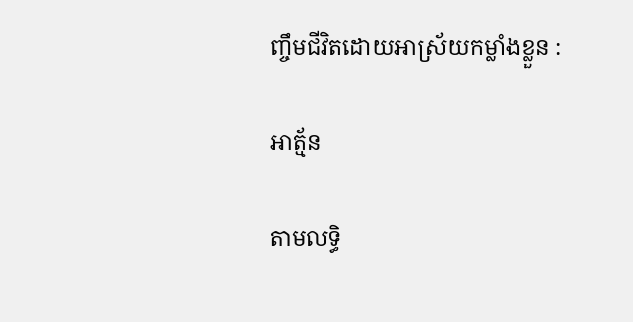ញ្ចឹមជីវិតដោយអាស្រ័យកម្លាំងខ្លួន :

អាត្ម័ន

តាមលទ្ធិ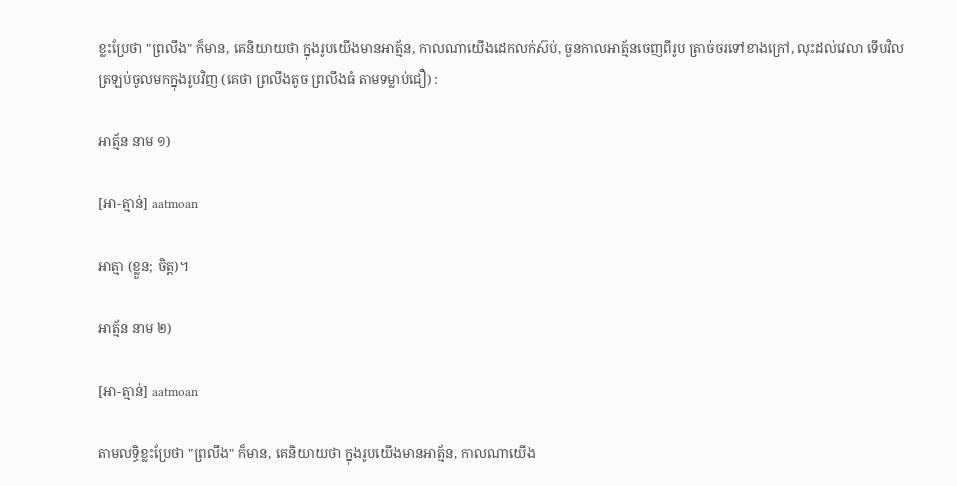ខ្លះប្រែថា "ព្រលឹង" ក៏មាន, គេនិយាយថា ក្នុងរូបយើងមានអាត្ម័ន, កាលណាយើងដេកលក់ស៊ប់, ចួនកាលអាត្ម័នចេញពីរូប ត្រាច់ចរទៅខាងក្រៅ, លុះដល់វេលា ទើបវិលត្រឡប់ចូលមកក្នុងរូបវិញ (គេថា ព្រលឹងតូច ព្រលឹងធំ តាមទម្លាប់ជឿ) :

អាត្ម័ន នាម ១)

[អា-ត្មាន់] aatmoan

អាត្មា (ខ្លួន; ចិត្ត)។

អាត្ម័ន នាម ២)

[អា-ត្មាន់] aatmoan

តាមលទ្ធិខ្លះប្រែថា "ព្រលឹង" ក៏មាន, គេនិយាយថា ក្នុងរូបយើងមានអាត្ម័ន, កាលណាយើង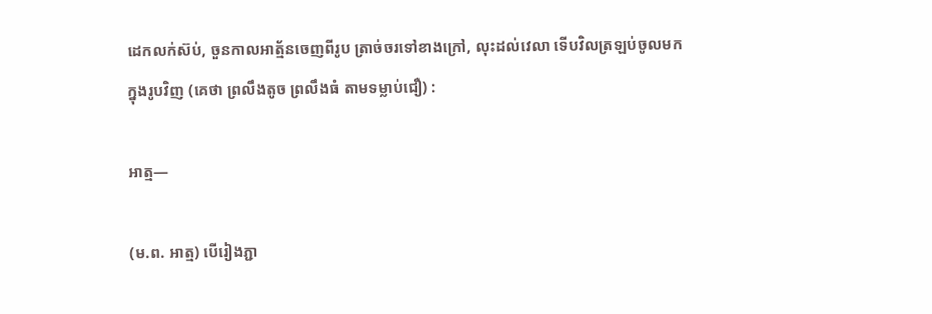ដេកលក់ស៊ប់, ចួនកាលអាត្ម័នចេញពីរូប ត្រាច់ចរទៅខាងក្រៅ, លុះដល់វេលា ទើបវិលត្រឡប់ចូលមកក្នុងរូបវិញ (គេថា ព្រលឹងតូច ព្រលឹងធំ តាមទម្លាប់ជឿ) :

អាត្ម—

(ម.ព. អាត្ម) បើរៀងភ្ជា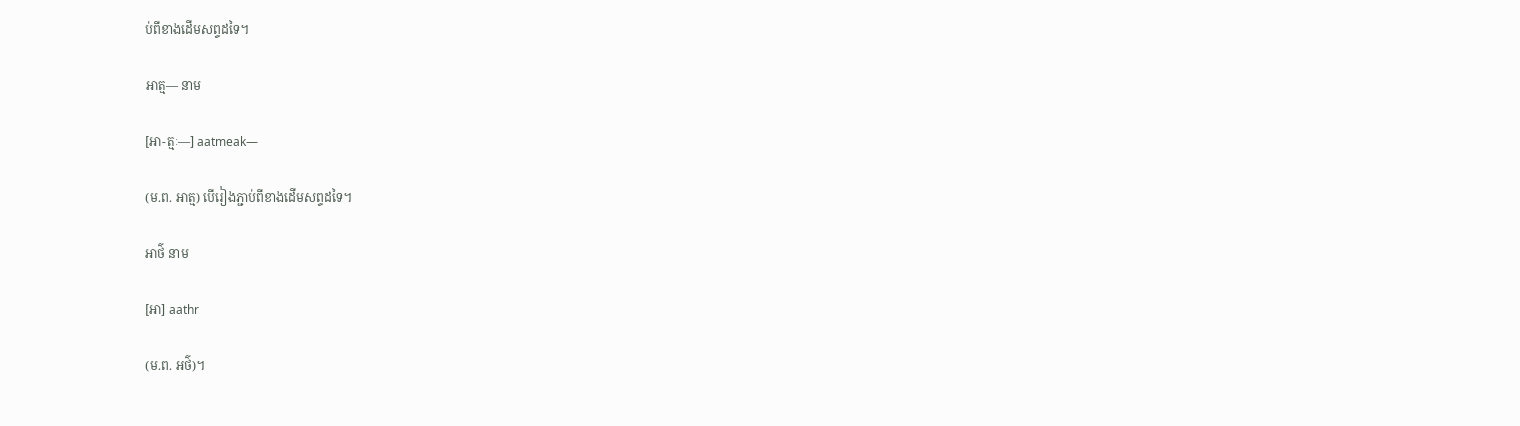ប់ពីខាងដើមសព្ទដទៃ។

អាត្ម— នាម

[អា-ត្មៈ—] aatmeak—

(ម.ព. អាត្ម) បើរៀងភ្ជាប់ពីខាងដើមសព្ទដទៃ។

អាថ៌ នាម

[អា] aathr

(ម.ព. អថ៌)។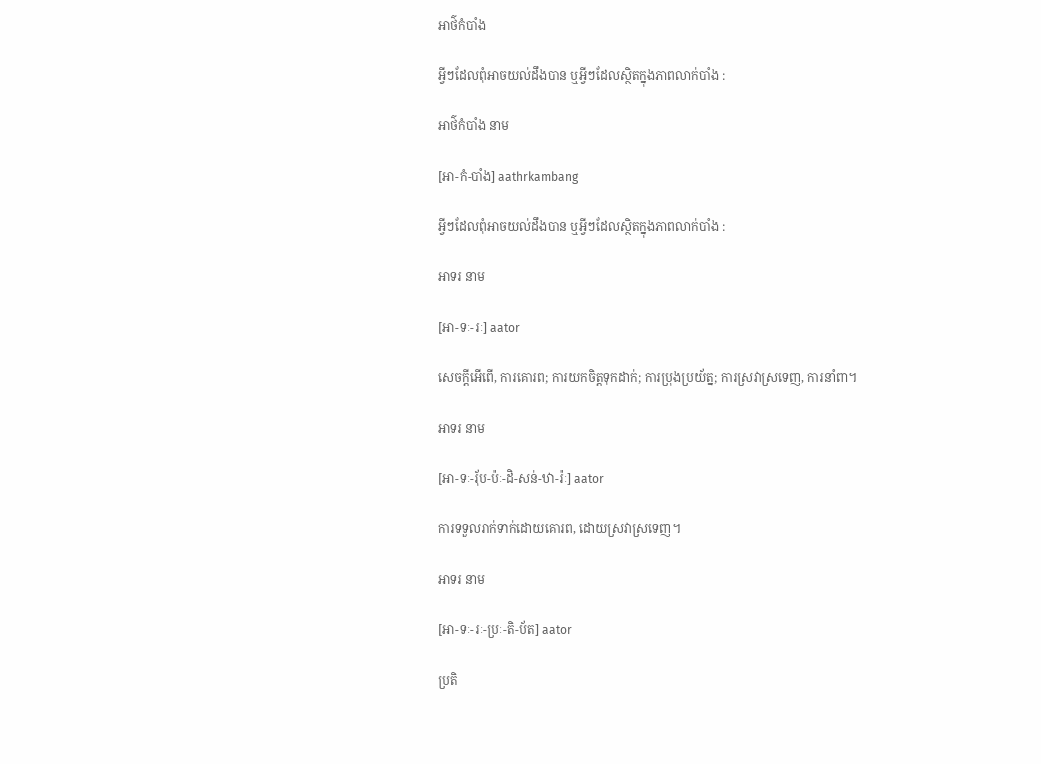អាថ៌កំបាំង

អ្វីៗដែលពុំអាចយល់ដឹងបាន ឬអ្វីៗដែលស្ថិតក្នុងភាពលាក់បាំង :

អាថ៌កំបាំង នាម

[អា-កំ-បាំង] aathrkambang

អ្វីៗដែលពុំអាចយល់ដឹងបាន ឬអ្វីៗដែលស្ថិតក្នុងភាពលាក់បាំង :

អាទរ នាម

[អា-ទៈ-រៈ] aator

សេចក្ដីអើពើ, ការគោរព; ការយកចិត្តទុកដាក់; ការប្រុងប្រយ័ត្ន; ការស្រវាស្រទេញ, ការនាំពា។

អាទរ នាម

[អា-ទៈ-រ៉័ប-ប៉ៈ-ដិ-សន់-ឋា-រ៉ៈ] aator

ការទទួលរាក់ទាក់ដោយគោរព, ដោយស្រវាស្រទេញ។

អាទរ នាម

[អា-ទៈ-រៈ-ប្រៈ-តិ-ប័ត] aator

ប្រតិ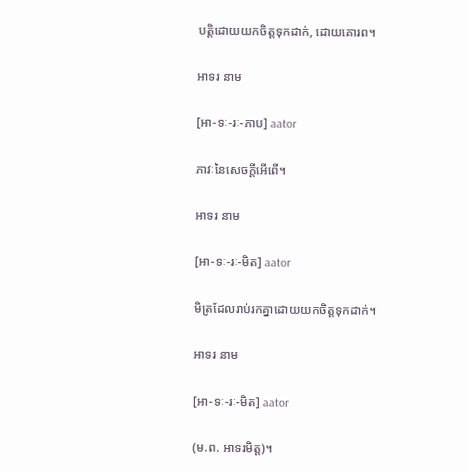បត្តិដោយយកចិត្តទុកដាក់, ដោយគោរព។

អាទរ នាម

[អា-ទៈ-រៈ-ភាប] aator

ភាវៈនៃសេចក្ដីអើពើ។

អាទរ នាម

[អា-ទៈ-រៈ-មិត] aator

មិត្រដែលរាប់រកគ្នាដោយយកចិត្តទុកដាក់។

អាទរ នាម

[អា-ទៈ-រៈ-មិត] aator

(ម.ព. អាទរមិត្ត)។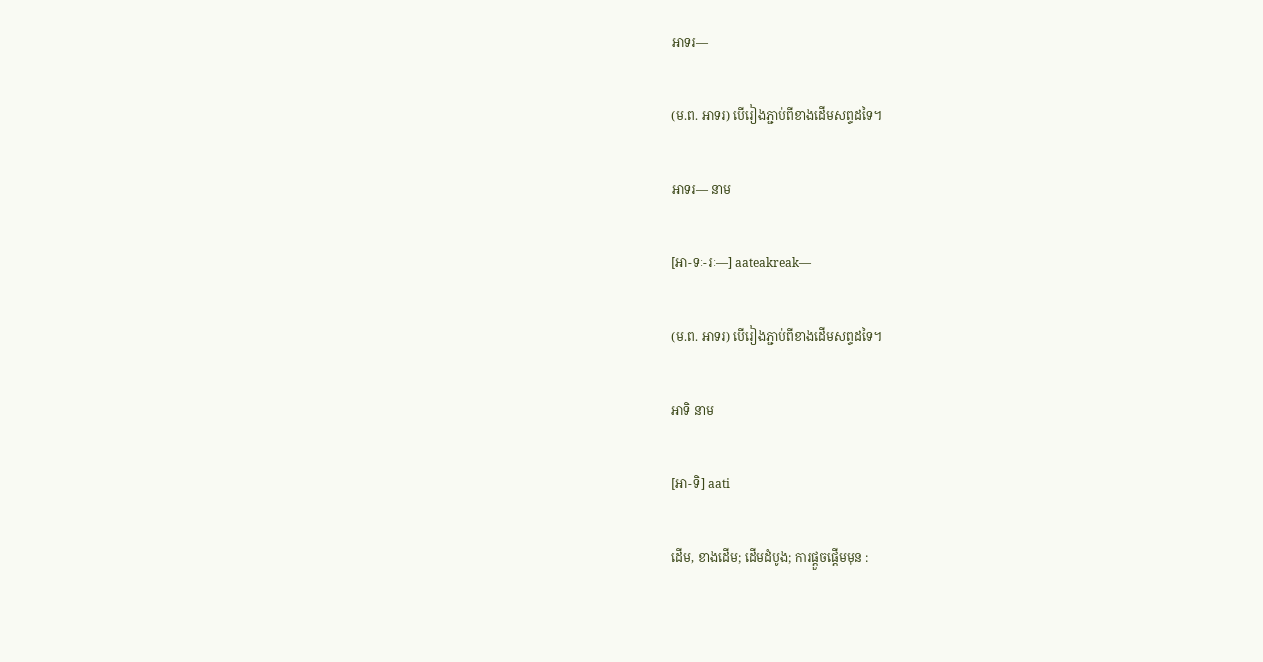អាទរ—

(ម.ព. អាទរ) បើរៀងភ្ជាប់ពីខាងដើមសព្ទដទៃ។

អាទរ— នាម

[អា-ទៈ-រៈ—] aateakreak—

(ម.ព. អាទរ) បើរៀងភ្ជាប់ពីខាងដើមសព្ទដទៃ។

អាទិ នាម

[អា-ទិ] aati

ដើម, ខាងដើម; ដើមដំបូង; ការផ្ដួចផ្ដើមមុន :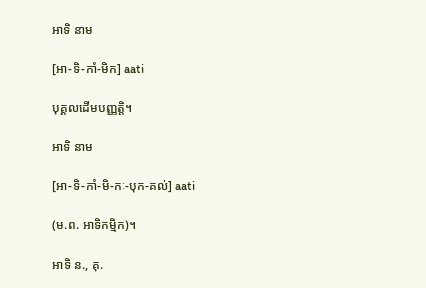អាទិ នាម

[អា-ទិ-កាំ-មិក] aati

បុគ្គលដើមបញ្ញត្តិ។

អាទិ នាម

[អា-ទិ-កាំ-មិ-កៈ-បុក-គល់] aati

(ម.ព. អាទិកម្មិក)។

អាទិ ន., គុ.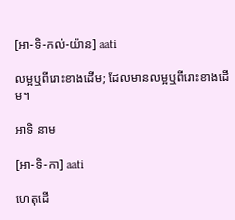[អា-ទិ-កល់-យ៉ាន] aati

លម្អឬពីរោះខាងដើម; ដែលមានលម្អឬពីរោះខាងដើម។

អាទិ នាម

[អា-ទិ-កា] aati

ហេតុដើ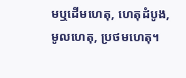មឬដើមហេតុ, ហេតុដំបូង, មូលហេតុ, ប្រថមហេតុ។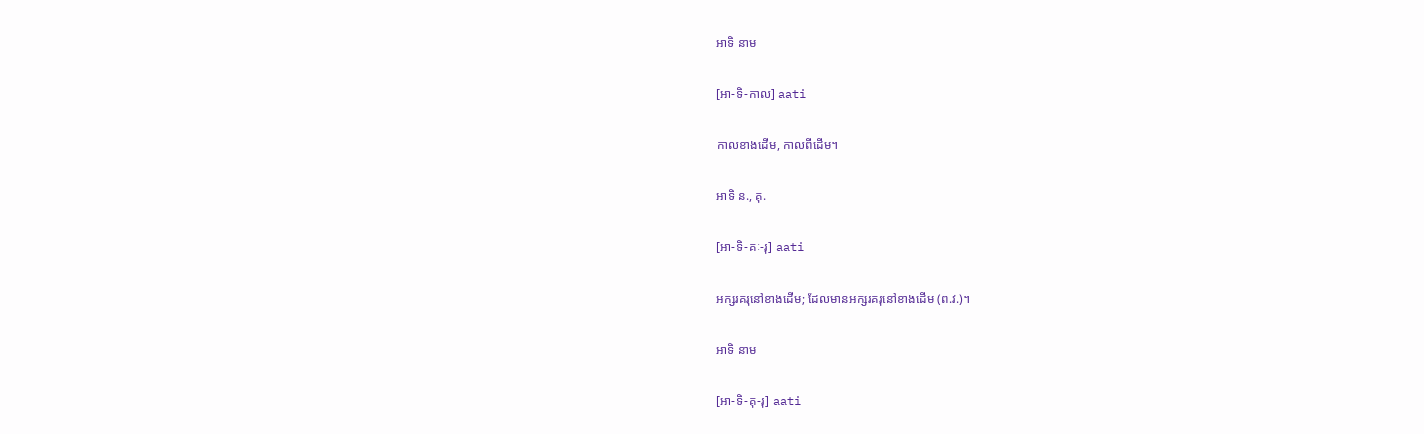អាទិ នាម

[អា-ទិ-កាល] aati

កាលខាងដើម, កាលពីដើម។

អាទិ ន., គុ.

[អា-ទិ-គៈ-រុ] aati

អក្សរគរុនៅខាងដើម; ដែលមានអក្សរគរុនៅខាងដើម (ព.វ.)។

អាទិ នាម

[អា-ទិ-គុ-រុ] aati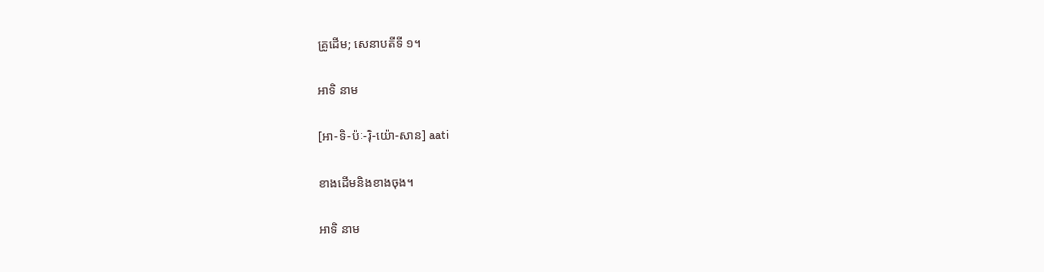គ្រូដើម; សេនាបតីទី ១។

អាទិ នាម

[អា-ទិ-ប៉ៈ-រ៉ិ-យ៉ោ-សាន] aati

ខាងដើមនិងខាងចុង។

អាទិ នាម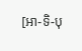[អា-ទិ-បុ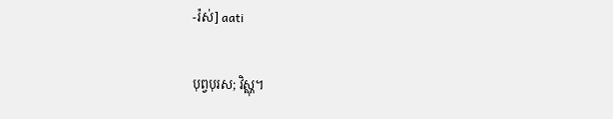-រ៉ស់] aati

បុព្វបុរស; វិស្ណុ។